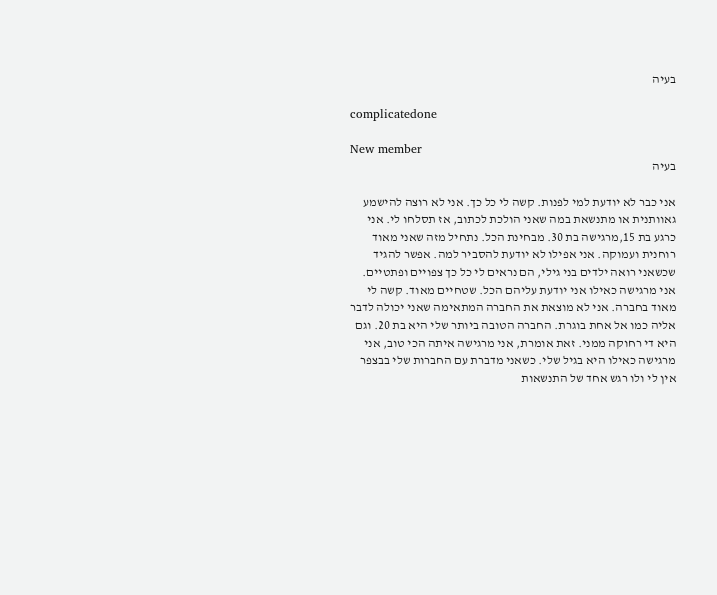בעיה

complicatedone

New member
בעיה

אני כבר לא יודעת למי לפנות. קשה לי כל כך. אני לא רוצה להישמע גאוותנית או מתנשאת במה שאני הולכת לכתוב, אז תסלחו לי. אני כרגע בת 15,מרגישה בת 30. מבחינת הכל. נתחיל מזה שאני מאוד רוחנית ועמוקה. אני אפילו לא יודעת להסביר למה. אפשר להגיד שכשאני רואה ילדים בני גילי, הם נראים לי כל כך צפויים ופתטיים. אני מרגישה כאילו אני יודעת עליהם הכל. שטחיים מאוד. קשה לי מאוד בחברה. אני לא מוצאת את החברה המתאימה שאני יכולה לדבר אליה כמו אל אחת בוגרת. החברה הטובה ביותר שלי היא בת 20. וגם היא די רחוקה ממני. זאת אומרת, אני מרגישה איתה הכי טוב, אני מרגישה כאילו היא בגיל שלי. כשאני מדברת עם החברות שלי בבצפר אין לי ולו רגש אחד של התנשאות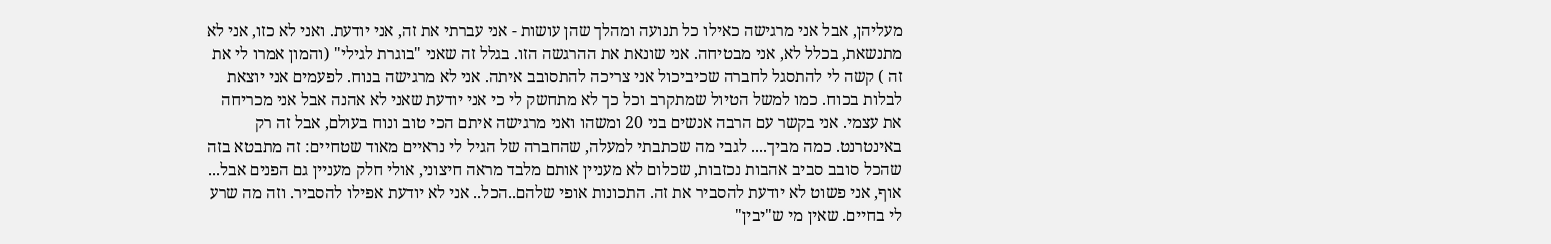מעליהן, אבל אני מרגישה כאילו כל תנועה ומהלך שהן עושות - אני עברתי את זה, אני יודעת. ואני לא כזו, אני לא מתנשאת, בכלל לא, אני מבטיחה. אני שונאת את ההרגשה הזו. בגלל זה שאני "בוגרת לגילי" (והמון אמרו לי את זה ) קשה לי להתסגל לחברה שכיביכול אני צריכה להתסובב איתה. אני לא מרגישה בנוח. לפעמים אני יוצאת לבלות בכוח. כמו למשל הטיול שמתקרב וכל כך לא מתחשק לי כי אני יודעת שאני לא אהנה אבל אני מכריחה את עצמי. אני בקשר עם הרבה אנשים בני 20 ומשהו ואני מרגישה איתם הכי טוב ונוח בעולם, אבל זה רק באינטרנט. כמה מביך.... לגבי מה שכתבתי למעלה, שהחברה של הגיל לי נראיים מאוד שטחיים: זה מתבטא בזה שהכל סובב סביב אהבות נכזבות, שכלום לא מעניין אותם מלבד מראה חיצוני, אולי חלק מעניין גם הפנים אבל... אוף, אני פשוט לא יודעת להסביר את זה. התכונות אופי שלהם..הכל.. אני לא יודעת אפילו להסביר. וזה מה שרע לי בחיים. שאין מי ש"יבין"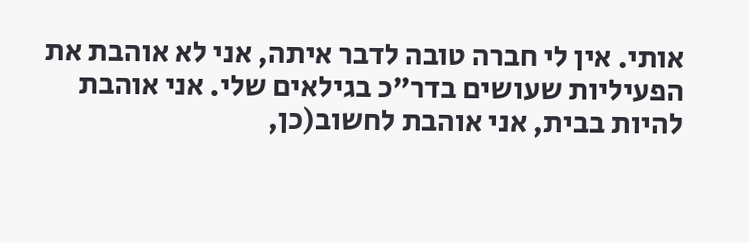אותי. אין לי חברה טובה לדבר איתה, אני לא אוהבת את הפעיליות שעושים בדר"כ בגילאים שלי. אני אוהבת להיות בבית, אני אוהבת לחשוב(כן,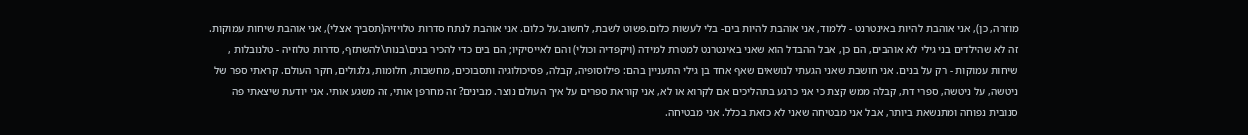מוזרה, כן), אני אוהבת להיות באינטרנט - ללמוד, אני אוהבת להיות בים- בלי לעשות כלום.פשוט לשבת, לחשוב.על כלום. אני אוהבת לנתח סדרות טלויזיה(תסביך אצלי), אני אוהבת שיחות עמוקות. זה לא שהילדים בני גילי לא אוהבים, הם כן, אבל ההבדל הוא שאני באינטרנט למטרת למידה (ויקפדיה וכולי) והם לאייסיקיו; הם בים כדי להכיר בנים\בנות\להשתזף, סדרות טלוזיה - טלנובלות , שיחות עמוקות - רק על בנים. אני חושבת שאני הגעתי לנושאים שאף אחד בן גילי התעניין בהם: פילוסופיה, קבלה, פסיכולוגיה ותסבוכים, מחשבות, חלומות, גלגולים, חקר העולם. קראתי ספר של ניטשה, על ניטשה, ספרי דת, קבלה ממש קצת כי אני כרגע בתהליכים אם לקרוא או לא, אני קוראת ספרים על איך העולם נוצר. מבינים? זה מחרפן אותי, זה משגע אותי. אני יודעת שיצאתי פה סנובית נפוחה ומתנשאת ביותר, אבל אני מבטיחה שאני לא כזאת בכלל. אני מבטיחה.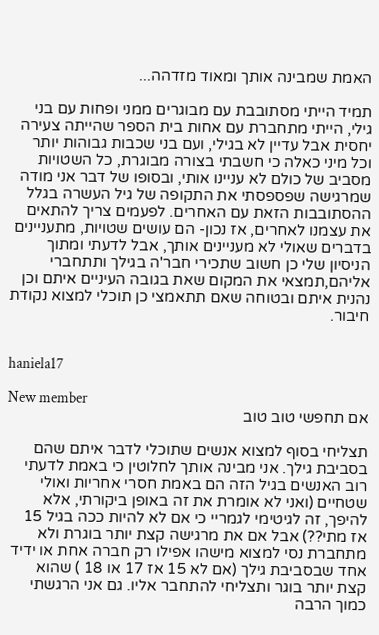האמת שמבינה אותך ומאוד מזדהה...

תמיד הייתי מסתובבת עם מבוגרים ממני ופחות עם בני גילי, הייתי מתחברת עם אחות בית הספר שהייתה צעירה יחסית אבל עדיין לא בגילי, ועם בני שכבות גבוהות יותר וכל מיני כאלה כי חשבתי בצורה מבוגרת, כל השטויות מסביב של כולם לא עניינו אותי, ובסופו של דבר אני מודה שמרגישה שפספסתי את התקופה של גיל העשרה בגלל ההסתובבות הזאת עם האחרים. לפעמים צריך להתאים את עצמנו לאחרים, אז נכון- הם עושים שטויות, מתעניינים בדברים שאולי לא מעניינים אותך, אבל לדעתי ומתוך הניסיון שלי כן חשוב שתכירי חבר'ה בגילך ותתחברי אליהם,תמצאי את המקום שאת בגובה העיניים איתם וכן נהנית איתם ובטוחה שאם תתאמצי כן תוכלי למצוא נקודת חיבור.


haniela17

New member
אם תחפשי טוב טוב

תצליחי בסוף למצוא אנשים שתוכלי לדבר איתם שהם בסביבת גילך. אני מבינה אותך לחלוטין כי באמת לדעתי רוב האנשים בגיל הזה הם באמת חסרי אחריות ואולי שטחיים (ואני לא אומרת את זה באופן ביקורתי, אלא להיפך, זה לגיטימי לגמריי כי אם לא להיות ככה בגיל 15 אז מתי??) אבל אם את מרגישה קצת יותר בוגרת ולא מתחברת נסי למצוא מישהו אפילו רק חברה אחת או ידיד אחד שבסביבת גילך (אם לא 15 אז 17 או 18 ) שהוא קצת יותר בוגר ותצליחי להתחבר אליו. גם אני הרגשתי כמוך הרבה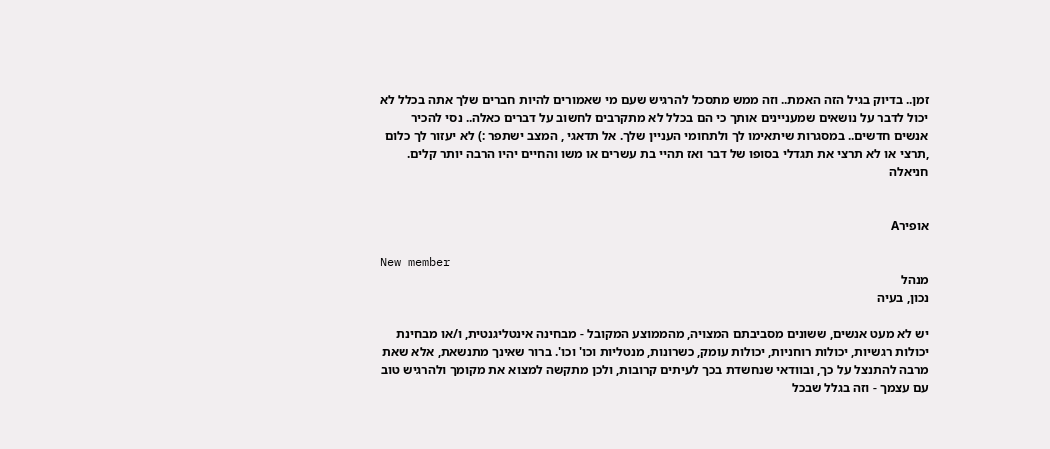זמן.. בדיוק בגיל הזה האמת.. וזה ממש מתסכל להרגיש שעם מי שאמורים להיות חברים שלך אתה בכלל לא יכול לדבר על נושאים שמעניינים אותך כי הם בכלל לא מתקרבים לחשוב על דברים כאלה.. נסי להכיר אנשים חדשים.. במסגרות שיתאימו לך ולתחומי העניין שלך. אל תדאגי , המצב ישתפר :) לא יעזור לך כלום ,תרצי או לא תרצי את תגדלי בסופו של דבר ואז תהיי בת עשרים או משו והחיים יהיו הרבה יותר קלים.
חניאלה


אופירA

New member
מנהל
נכון, בעיה

יש לא מעט אנשים, ששונים מסביבתם המצויה, מהממוצע המקובל - מבחינה אינטליגנטית, ו/או מבחינת יכולות רגשיות, יכולות רוחניות, יכולות עומק, כשרונות, מנטליות וכו' וכו'. ברור שאינך מתנשאת, אלא שאת מרבה להתנצל על כך, ובוודאי שנחשדת בכך לעיתים קרובות, ולכן מתקשה למצוא את מקומך ולהרגיש טוב עם עצמך - וזה בגלל שבכל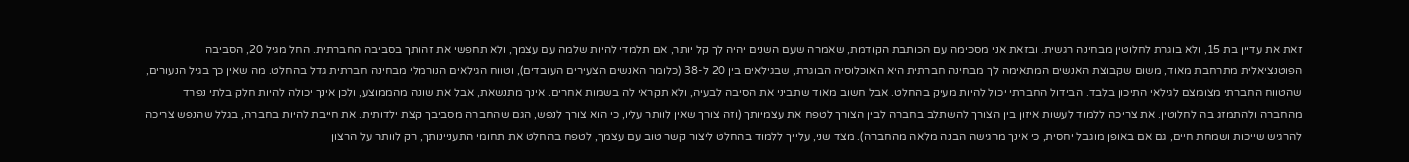זאת את עדיין בת 15, ולא בוגרת לחלוטין מבחינה רגשית. ובזאת אני מסכימה עם הכותבת הקודמת, שאמרה שעם השנים יהיה לך קל יותר, אם תלמדי להיות שלמה עם עצמך, ולא תחפשי את זהותך בסביבה החברתית. החל מגיל 20, הסביבה הפוטנציאלית מתרחבת מאוד, משום שקבוצת האנשים המתאימה לך מבחינה חברתית היא האוכלוסיה הבוגרת, שבגילאים בין 20 ל-38 (כלומר האנשים הצעירים העובדים), וטווח הגילאים הנורמלי מבחינה חברתית גדל בהחלט. מה שאין כך בגיל הנעורים, שהטווח החברתי מצומצם לגילאי התיכון בלבד. הבידול החברתי יכול להיות מעיק בהחלט. אבל חשוב מאוד שתביני את הסיבה לבעיה, ולא תקראי לה בשמות אחרים. אינך מתנשאת, אבל את שונה מהממוצע, ולכן אינך יכולה להיות חלק בלתי נפרד מהחברה ולהתמזג בה לחלוטין. את צריכה ללמוד לעשות איזון בין הצורך להשתלב בחברה לבין הצורך לטפח את עצמיותך (וזה צורך שאין לוותר עליו, כי הוא צורך לנפש, הגם שהחברה מסביבך קצת ילדותית. את חייבת להיות בחברה, בגלל שהנפש צריכה להרגיש שייכות ושמחת חיים, גם אם באופן מוגבל יחסית, כי אינך מרגישה הבנה מלאה מהחברה). מצד שני, עלייך ללמוד בהחלט ליצור קשר טוב עם עצמך, לטפח בהחלט את תחומי התעניינותך, רק לוותר על הרצון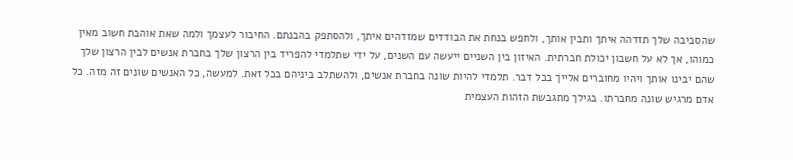שהסביבה שלך תזדהה איתך ותבין אותך, ולחפש בנחת את הבודדים שמזדהים איתך, ולהסתפק בהבנתם. החיבור לעצמך ולמה שאת אוהבת חשוב מאין כמוהו, אך לא על חשבון יכולת חברתית. האיזון בין השניים ייעשה עם השנים, על ידי שתלמדי להפריד בין הרצון שלך בחברת אנשים לבין הרצון שלך שהם יבינו אותך ויהיו מחוברים אלייך בכל דבר. תלמדי להיות שונה בחברת אנשים, ולהשתלב ביניהם בכל זאת. למעשה, כל האנשים שונים זה מזה. כל אדם מרגיש שונה מחברתו. בגילך מתגבשת הזהות העצמית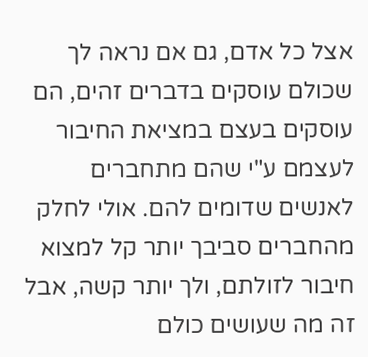אצל כל אדם, גם אם נראה לך שכולם עוסקים בדברים זהים, הם עוסקים בעצם במציאת החיבור לעצמם ע"י שהם מתחברים לאנשים שדומים להם. אולי לחלק מהחברים סביבך יותר קל למצוא חיבור לזולתם, ולך יותר קשה, אבל זה מה שעושים כולם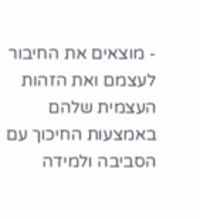- מוצאים את החיבור לעצמם ואת הזהות העצמית שלהם באמצעות החיכוך עם הסביבה ולמידה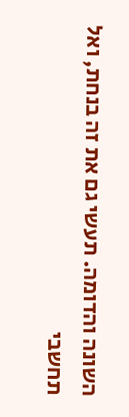השונה והדומה. תעשי גם את זה בנחת, ואל תחשבי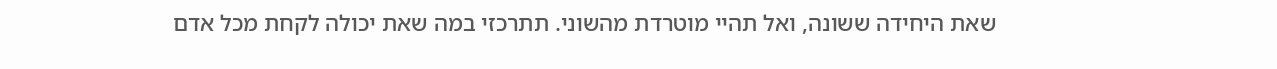שאת היחידה ששונה, ואל תהיי מוטרדת מהשוני. תתרכזי במה שאת יכולה לקחת מכל אדם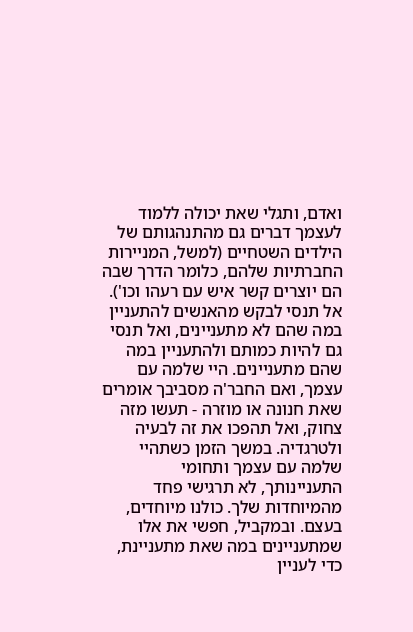ואדם, ותגלי שאת יכולה ללמוד לעצמך דברים גם מהתנהגותם של הילדים השטחיים (למשל, המניירות החברתיות שלהם, כלומר הדרך שבה הם יוצרים קשר איש עם רעהו וכו'). אל תנסי לבקש מהאנשים להתעניין במה שהם לא מתעניינים, ואל תנסי גם להיות כמותם ולהתעניין במה שהם מתעניינים. היי שלמה עם עצמך, ואם החבר'ה מסביבך אומרים שאת חנונה או מוזרה - תעשו מזה צחוק, ואל תהפכו את זה לבעיה ולטרגדיה. במשך הזמן כשתהיי שלמה עם עצמך ותחומי התעניינותך, לא תרגישי פחד מהמיוחדות שלך. כולנו מיוחדים, בעצם. ובמקביל, חפשי את אלו שמתעניינים במה שאת מתעניינת, כדי לעניין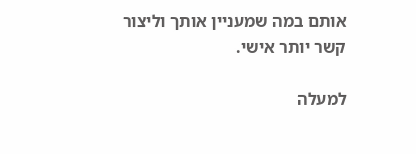אותם במה שמעניין אותך וליצור קשר יותר אישי.

למעלה